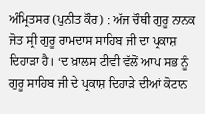ਅੰਮ੍ਰਿਤਸਰ (ਪੁਨੀਤ ਕੌਰ) : ਅੱਜ ਚੌਥੀ ਗੁਰੂ ਨਾਨਕ ਜੋਤ ਸ੍ਰੀ ਗੁਰੂ ਰਾਮਦਾਸ ਸਾਹਿਬ ਜੀ ਦਾ ਪ੍ਰਕਾਸ਼ ਦਿਹਾੜਾ ਹੈ। ‘ਦ ਖ਼ਾਲਸ ਟੀਵੀ ਵੱਲੋਂ ਆਪ ਸਭ ਨੂੰ ਗੁਰੂ ਸਾਹਿਬ ਜੀ ਦੇ ਪ੍ਰਕਾਸ਼ ਦਿਹਾੜੇ ਦੀਆਂ ਕੋਟਾਨ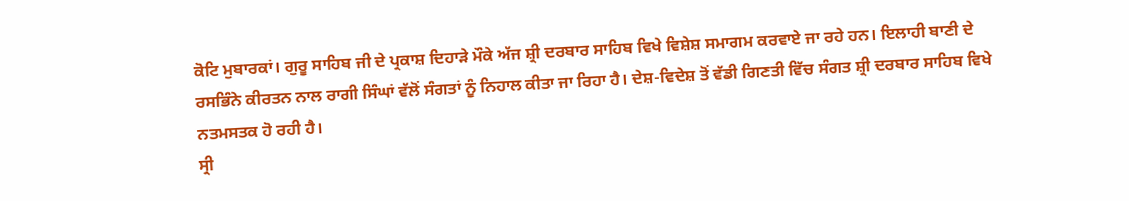ਕੋਟਿ ਮੁਬਾਰਕਾਂ। ਗੁਰੂ ਸਾਹਿਬ ਜੀ ਦੇ ਪ੍ਰਕਾਸ਼ ਦਿਹਾੜੇ ਮੌਕੇ ਅੱਜ ਸ਼੍ਰੀ ਦਰਬਾਰ ਸਾਹਿਬ ਵਿਖੇ ਵਿਸ਼ੇਸ਼ ਸਮਾਗਮ ਕਰਵਾਏ ਜਾ ਰਹੇ ਹਨ। ਇਲਾਹੀ ਬਾਣੀ ਦੇ ਰਸਭਿੰਨੇ ਕੀਰਤਨ ਨਾਲ ਰਾਗੀ ਸਿੰਘਾਂ ਵੱਲੋਂ ਸੰਗਤਾਂ ਨੂੰ ਨਿਹਾਲ ਕੀਤਾ ਜਾ ਰਿਹਾ ਹੈ। ਦੇਸ਼-ਵਿਦੇਸ਼ ਤੋਂ ਵੱਡੀ ਗਿਣਤੀ ਵਿੱਚ ਸੰਗਤ ਸ਼੍ਰੀ ਦਰਬਾਰ ਸਾਹਿਬ ਵਿਖੇ ਨਤਮਸਤਕ ਹੋ ਰਹੀ ਹੈ।
ਸ੍ਰੀ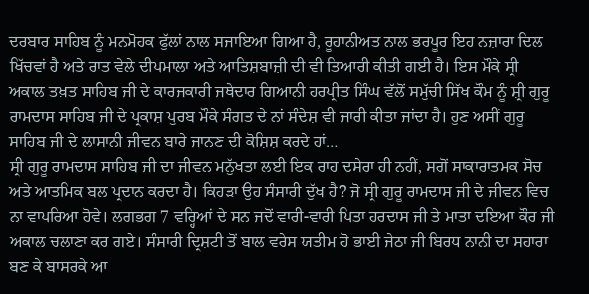ਦਰਬਾਰ ਸਾਹਿਬ ਨੂੰ ਮਨਮੋਹਕ ਫੁੱਲਾਂ ਨਾਲ ਸਜਾਇਆ ਗਿਆ ਹੈ, ਰੂਹਾਨੀਅਤ ਨਾਲ ਭਰਪੂਰ ਇਹ ਨਜ਼ਾਰਾ ਦਿਲ ਖਿੱਚਵਾਂ ਹੈ ਅਤੇ ਰਾਤ ਵੇਲੇ ਦੀਪਮਾਲਾ ਅਤੇ ਆਤਿਸ਼ਬਾਜ਼ੀ ਦੀ ਵੀ ਤਿਆਰੀ ਕੀਤੀ ਗਈ ਹੈ। ਇਸ ਮੌਕੇ ਸ੍ਰੀ ਅਕਾਲ ਤਖ਼ਤ ਸਾਹਿਬ ਜੀ ਦੇ ਕਾਰਜਕਾਰੀ ਜਥੇਦਾਰ ਗਿਆਨੀ ਹਰਪ੍ਰੀਤ ਸਿੰਘ ਵੱਲੋਂ ਸਮੁੱਚੀ ਸਿੱਖ ਕੌਮ ਨੂੰ ਸ਼੍ਰੀ ਗੁਰੂ ਰਾਮਦਾਸ ਸਾਹਿਬ ਜੀ ਦੇ ਪ੍ਰਕਾਸ਼ ਪੁਰਬ ਮੌਕੇ ਸੰਗਤ ਦੇ ਨਾਂ ਸੰਦੇਸ਼ ਵੀ ਜਾਰੀ ਕੀਤਾ ਜਾਂਦਾ ਹੈ। ਹੁਣ ਅਸੀਂ ਗੁਰੂ ਸਾਹਿਬ ਜੀ ਦੇ ਲਾਸਾਨੀ ਜੀਵਨ ਬਾਰੇ ਜਾਨਣ ਦੀ ਕੋਸ਼ਿਸ਼ ਕਰਦੇ ਹਾਂ…
ਸ੍ਰੀ ਗੁਰੂ ਰਾਮਦਾਸ ਸਾਹਿਬ ਜੀ ਦਾ ਜੀਵਨ ਮਨੁੱਖਤਾ ਲਈ ਇਕ ਰਾਹ ਦਸੇਰਾ ਹੀ ਨਹੀਂ, ਸਗੋਂ ਸਾਕਾਰਾਤਮਕ ਸੋਚ ਅਤੇ ਆਤਮਿਕ ਬਲ ਪ੍ਰਦਾਨ ਕਰਦਾ ਹੈ। ਕਿਹੜਾ ਉਹ ਸੰਸਾਰੀ ਦੁੱਖ ਹੈ? ਜੋ ਸ੍ਰੀ ਗੁਰੂ ਰਾਮਦਾਸ ਜੀ ਦੇ ਜੀਵਨ ਵਿਚ ਨਾ ਵਾਪਰਿਆ ਹੋਵੇ। ਲਗਭਗ 7 ਵਰ੍ਹਿਆਂ ਦੇ ਸਨ ਜਦੋਂ ਵਾਰੀ-ਵਾਰੀ ਪਿਤਾ ਹਰਦਾਸ ਜੀ ਤੇ ਮਾਤਾ ਦਇਆ ਕੌਰ ਜੀ ਅਕਾਲ ਚਲਾਣਾ ਕਰ ਗਏ। ਸੰਸਾਰੀ ਦ੍ਰਿਸ਼ਟੀ ਤੋਂ ਬਾਲ ਵਰੇਸ ਯਤੀਮ ਹੋ ਭਾਈ ਜੇਠਾ ਜੀ ਬਿਰਧ ਨਾਨੀ ਦਾ ਸਹਾਰਾ ਬਣ ਕੇ ਬਾਸਰਕੇ ਆ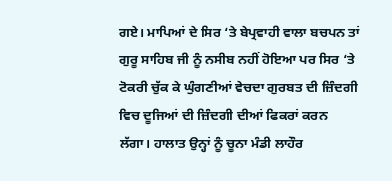ਗਏ। ਮਾਪਿਆਂ ਦੇ ਸਿਰ ‘ਤੇ ਬੇਪ੍ਰਵਾਹੀ ਵਾਲਾ ਬਚਪਨ ਤਾਂ ਗੁਰੂ ਸਾਹਿਬ ਜੀ ਨੂੰ ਨਸੀਬ ਨਹੀਂ ਹੋਇਆ ਪਰ ਸਿਰ ‘ਤੇ ਟੋਕਰੀ ਚੁੱਕ ਕੇ ਘੁੰਗਣੀਆਂ ਵੇਚਦਾ ਗੁਰਬਤ ਦੀ ਜ਼ਿੰਦਗੀ ਵਿਚ ਦੂਜਿਆਂ ਦੀ ਜ਼ਿੰਦਗੀ ਦੀਆਂ ਫਿਕਰਾਂ ਕਰਨ ਲੱਗਾ। ਹਾਲਾਤ ਉਨ੍ਹਾਂ ਨੂੰ ਚੂਨਾ ਮੰਡੀ ਲਾਹੌਰ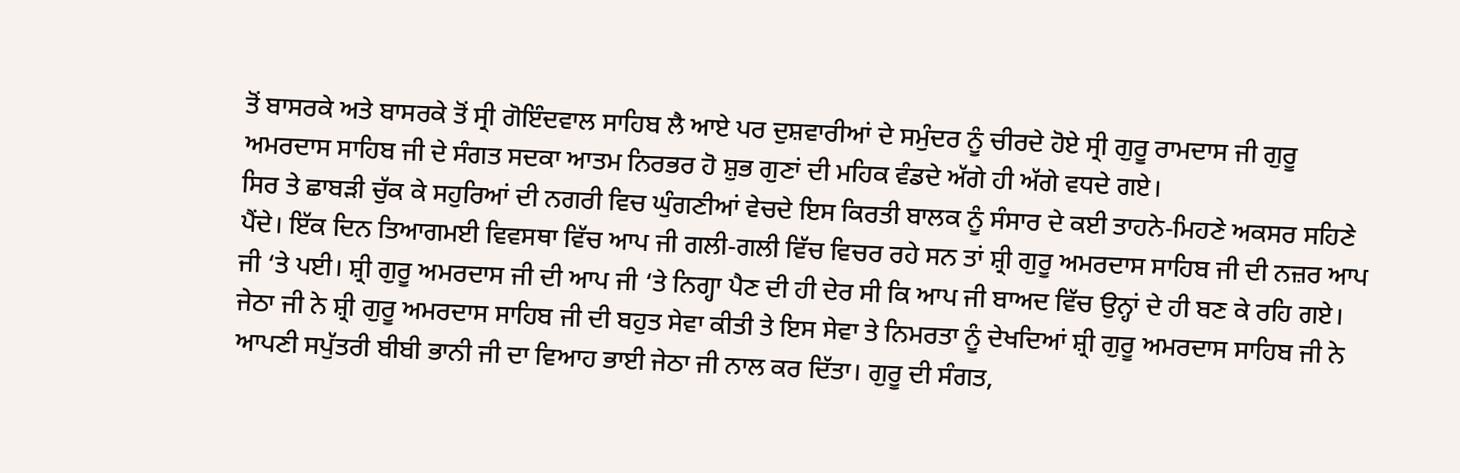ਤੋਂ ਬਾਸਰਕੇ ਅਤੇ ਬਾਸਰਕੇ ਤੋਂ ਸ੍ਰੀ ਗੋਇੰਦਵਾਲ ਸਾਹਿਬ ਲੈ ਆਏ ਪਰ ਦੁਸ਼ਵਾਰੀਆਂ ਦੇ ਸਮੁੰਦਰ ਨੂੰ ਚੀਰਦੇ ਹੋਏ ਸ੍ਰੀ ਗੁਰੂ ਰਾਮਦਾਸ ਜੀ ਗੁਰੂ ਅਮਰਦਾਸ ਸਾਹਿਬ ਜੀ ਦੇ ਸੰਗਤ ਸਦਕਾ ਆਤਮ ਨਿਰਭਰ ਹੋ ਸ਼ੁਭ ਗੁਣਾਂ ਦੀ ਮਹਿਕ ਵੰਡਦੇ ਅੱਗੇ ਹੀ ਅੱਗੇ ਵਧਦੇ ਗਏ।
ਸਿਰ ਤੇ ਛਾਬੜੀ ਚੁੱਕ ਕੇ ਸਹੁਰਿਆਂ ਦੀ ਨਗਰੀ ਵਿਚ ਘੁੰਗਣੀਆਂ ਵੇਚਦੇ ਇਸ ਕਿਰਤੀ ਬਾਲਕ ਨੂੰ ਸੰਸਾਰ ਦੇ ਕਈ ਤਾਹਨੇ-ਮਿਹਣੇ ਅਕਸਰ ਸਹਿਣੇ ਪੈਂਦੇ। ਇੱਕ ਦਿਨ ਤਿਆਗਮਈ ਵਿਵਸਥਾ ਵਿੱਚ ਆਪ ਜੀ ਗਲੀ-ਗਲੀ ਵਿੱਚ ਵਿਚਰ ਰਹੇ ਸਨ ਤਾਂ ਸ਼੍ਰੀ ਗੁਰੂ ਅਮਰਦਾਸ ਸਾਹਿਬ ਜੀ ਦੀ ਨਜ਼ਰ ਆਪ ਜੀ ‘ਤੇ ਪਈ। ਸ਼੍ਰੀ ਗੁਰੂ ਅਮਰਦਾਸ ਜੀ ਦੀ ਆਪ ਜੀ ‘ਤੇ ਨਿਗ੍ਹਾ ਪੈਣ ਦੀ ਹੀ ਦੇਰ ਸੀ ਕਿ ਆਪ ਜੀ ਬਾਅਦ ਵਿੱਚ ਉਨ੍ਹਾਂ ਦੇ ਹੀ ਬਣ ਕੇ ਰਹਿ ਗਏ। ਜੇਠਾ ਜੀ ਨੇ ਸ਼੍ਰੀ ਗੁਰੂ ਅਮਰਦਾਸ ਸਾਹਿਬ ਜੀ ਦੀ ਬਹੁਤ ਸੇਵਾ ਕੀਤੀ ਤੇ ਇਸ ਸੇਵਾ ਤੇ ਨਿਮਰਤਾ ਨੂੰ ਦੇਖਦਿਆਂ ਸ਼੍ਰੀ ਗੁਰੂ ਅਮਰਦਾਸ ਸਾਹਿਬ ਜੀ ਨੇ ਆਪਣੀ ਸਪੁੱਤਰੀ ਬੀਬੀ ਭਾਨੀ ਜੀ ਦਾ ਵਿਆਹ ਭਾਈ ਜੇਠਾ ਜੀ ਨਾਲ ਕਰ ਦਿੱਤਾ। ਗੁਰੂ ਦੀ ਸੰਗਤ,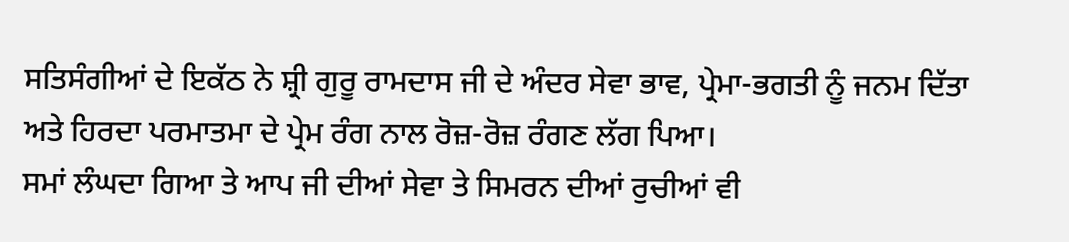ਸਤਿਸੰਗੀਆਂ ਦੇ ਇਕੱਠ ਨੇ ਸ਼੍ਰੀ ਗੁਰੂ ਰਾਮਦਾਸ ਜੀ ਦੇ ਅੰਦਰ ਸੇਵਾ ਭਾਵ, ਪ੍ਰੇਮਾ-ਭਗਤੀ ਨੂੰ ਜਨਮ ਦਿੱਤਾ ਅਤੇ ਹਿਰਦਾ ਪਰਮਾਤਮਾ ਦੇ ਪ੍ਰੇਮ ਰੰਗ ਨਾਲ ਰੋਜ਼-ਰੋਜ਼ ਰੰਗਣ ਲੱਗ ਪਿਆ।
ਸਮਾਂ ਲੰਘਦਾ ਗਿਆ ਤੇ ਆਪ ਜੀ ਦੀਆਂ ਸੇਵਾ ਤੇ ਸਿਮਰਨ ਦੀਆਂ ਰੁਚੀਆਂ ਵੀ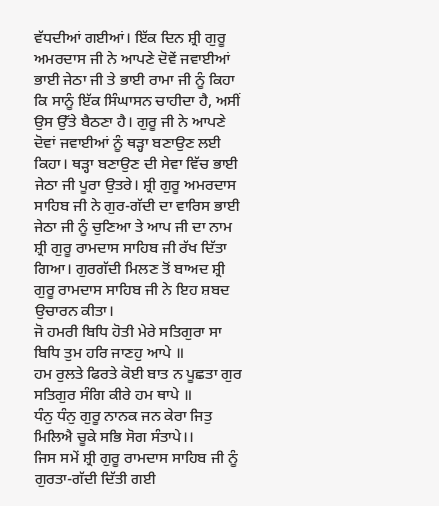ਵੱਧਦੀਆਂ ਗਈਆਂ। ਇੱਕ ਦਿਨ ਸ਼੍ਰੀ ਗੁਰੂ ਅਮਰਦਾਸ ਜੀ ਨੇ ਆਪਣੇ ਦੋਵੇਂ ਜਵਾਈਆਂ ਭਾਈ ਜੇਠਾ ਜੀ ਤੇ ਭਾਈ ਰਾਮਾ ਜੀ ਨੂੰ ਕਿਹਾ ਕਿ ਸਾਨੂੰ ਇੱਕ ਸਿੰਘਾਸਨ ਚਾਹੀਦਾ ਹੈ, ਅਸੀਂ ਉਸ ਉੱਤੇ ਬੈਠਣਾ ਹੈ। ਗੁਰੂ ਜੀ ਨੇ ਆਪਣੇ ਦੋਵਾਂ ਜਵਾਈਆਂ ਨੂੰ ਥੜ੍ਹਾ ਬਣਾਉਣ ਲਈ ਕਿਹਾ। ਥੜ੍ਹਾ ਬਣਾਉਣ ਦੀ ਸੇਵਾ ਵਿੱਚ ਭਾਈ ਜੇਠਾ ਜੀ ਪੂਰਾ ਉਤਰੇ। ਸ਼੍ਰੀ ਗੁਰੂ ਅਮਰਦਾਸ ਸਾਹਿਬ ਜੀ ਨੇ ਗੁਰ-ਗੱਦੀ ਦਾ ਵਾਰਿਸ ਭਾਈ ਜੇਠਾ ਜੀ ਨੂੰ ਚੁਣਿਆ ਤੇ ਆਪ ਜੀ ਦਾ ਨਾਮ ਸ਼੍ਰੀ ਗੁਰੂ ਰਾਮਦਾਸ ਸਾਹਿਬ ਜੀ ਰੱਖ ਦਿੱਤਾ ਗਿਆ। ਗੁਰਗੱਦੀ ਮਿਲਣ ਤੋਂ ਬਾਅਦ ਸ਼੍ਰੀ ਗੁਰੂ ਰਾਮਦਾਸ ਸਾਹਿਬ ਜੀ ਨੇ ਇਹ ਸ਼ਬਦ ਉਚਾਰਨ ਕੀਤਾ।
ਜੋ ਹਮਰੀ ਬਿਧਿ ਹੋਤੀ ਮੇਰੇ ਸਤਿਗੁਰਾ ਸਾ ਬਿਧਿ ਤੁਮ ਹਰਿ ਜਾਣਹੁ ਆਪੇ ॥
ਹਮ ਰੁਲਤੇ ਫਿਰਤੇ ਕੋਈ ਬਾਤ ਨ ਪੂਛਤਾ ਗੁਰ ਸਤਿਗੁਰ ਸੰਗਿ ਕੀਰੇ ਹਮ ਥਾਪੇ ॥
ਧੰਨੁ ਧੰਨੁ ਗੁਰੂ ਨਾਨਕ ਜਨ ਕੇਰਾ ਜਿਤੁ ਮਿਲਿਐ ਚੂਕੇ ਸਭਿ ਸੋਗ ਸੰਤਾਪੇ।।
ਜਿਸ ਸਮੇਂ ਸ਼੍ਰੀ ਗੁਰੂ ਰਾਮਦਾਸ ਸਾਹਿਬ ਜੀ ਨੂੰ ਗੁਰਤਾ-ਗੱਦੀ ਦਿੱਤੀ ਗਈ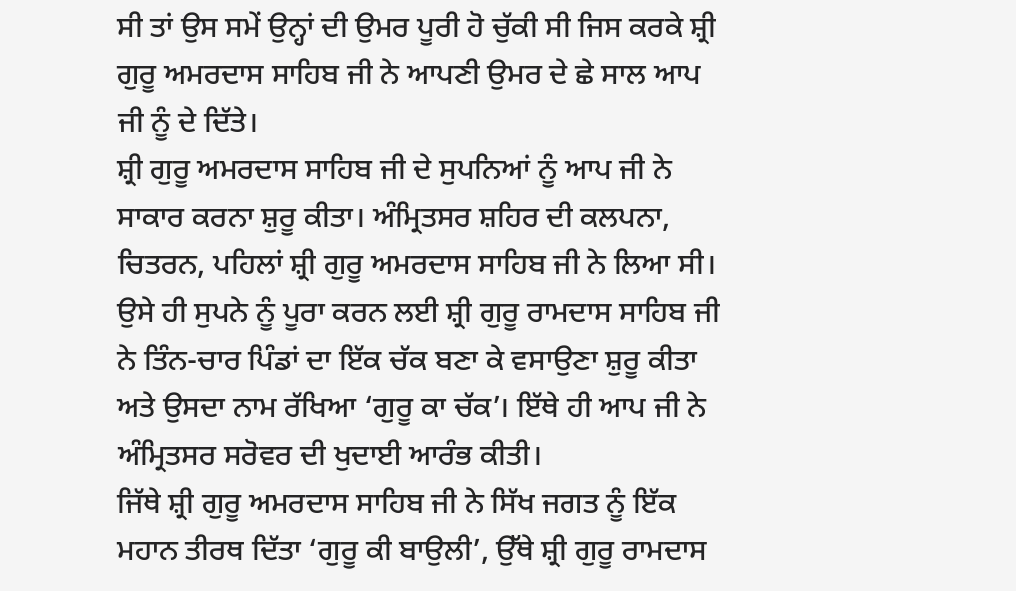ਸੀ ਤਾਂ ਉਸ ਸਮੇਂ ਉਨ੍ਹਾਂ ਦੀ ਉਮਰ ਪੂਰੀ ਹੋ ਚੁੱਕੀ ਸੀ ਜਿਸ ਕਰਕੇ ਸ਼੍ਰੀ ਗੁਰੂ ਅਮਰਦਾਸ ਸਾਹਿਬ ਜੀ ਨੇ ਆਪਣੀ ਉਮਰ ਦੇ ਛੇ ਸਾਲ ਆਪ ਜੀ ਨੂੰ ਦੇ ਦਿੱਤੇ।
ਸ਼੍ਰੀ ਗੁਰੂ ਅਮਰਦਾਸ ਸਾਹਿਬ ਜੀ ਦੇ ਸੁਪਨਿਆਂ ਨੂੰ ਆਪ ਜੀ ਨੇ ਸਾਕਾਰ ਕਰਨਾ ਸ਼ੁਰੂ ਕੀਤਾ। ਅੰਮ੍ਰਿਤਸਰ ਸ਼ਹਿਰ ਦੀ ਕਲਪਨਾ, ਚਿਤਰਨ, ਪਹਿਲਾਂ ਸ਼੍ਰੀ ਗੁਰੂ ਅਮਰਦਾਸ ਸਾਹਿਬ ਜੀ ਨੇ ਲਿਆ ਸੀ। ਉਸੇ ਹੀ ਸੁਪਨੇ ਨੂੰ ਪੂਰਾ ਕਰਨ ਲਈ ਸ਼੍ਰੀ ਗੁਰੂ ਰਾਮਦਾਸ ਸਾਹਿਬ ਜੀ ਨੇ ਤਿੰਨ-ਚਾਰ ਪਿੰਡਾਂ ਦਾ ਇੱਕ ਚੱਕ ਬਣਾ ਕੇ ਵਸਾਉਣਾ ਸ਼ੁਰੂ ਕੀਤਾ ਅਤੇ ਉਸਦਾ ਨਾਮ ਰੱਖਿਆ ‘ਗੁਰੂ ਕਾ ਚੱਕ’। ਇੱਥੇ ਹੀ ਆਪ ਜੀ ਨੇ ਅੰਮ੍ਰਿਤਸਰ ਸਰੋਵਰ ਦੀ ਖੁਦਾਈ ਆਰੰਭ ਕੀਤੀ।
ਜਿੱਥੇ ਸ਼੍ਰੀ ਗੁਰੂ ਅਮਰਦਾਸ ਸਾਹਿਬ ਜੀ ਨੇ ਸਿੱਖ ਜਗਤ ਨੂੰ ਇੱਕ ਮਹਾਨ ਤੀਰਥ ਦਿੱਤਾ ‘ਗੁਰੂ ਕੀ ਬਾਉਲੀ’, ਉੱਥੇ ਸ਼੍ਰੀ ਗੁਰੂ ਰਾਮਦਾਸ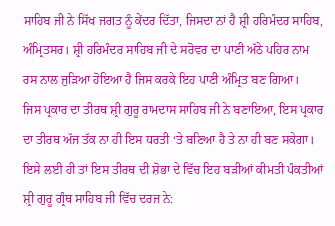ਸਾਹਿਬ ਜੀ ਨੇ ਸਿੱਖ ਜਗਤ ਨੂੰ ਕੇਂਦਰ ਦਿੱਤਾ, ਜਿਸਦਾ ਨਾਂ ਹੈ ਸ਼੍ਰੀ ਹਰਿਮੰਦਰ ਸਾਹਿਬ, ਅੰਮ੍ਰਿਤਸਰ। ਸ਼੍ਰੀ ਹਰਿਮੰਦਰ ਸਾਹਿਬ ਜੀ ਦੇ ਸਰੋਵਰ ਦਾ ਪਾਣੀ ਅੱਠੇ ਪਹਿਰ ਨਾਮ ਰਸ ਨਾਲ ਜੁੜਿਆ ਹੋਇਆ ਹੈ ਜਿਸ ਕਰਕੇ ਇਹ ਪਾਣੀ ਅੰਮ੍ਰਿਤ ਬਣ ਗਿਆ।
ਜਿਸ ਪ੍ਰਕਾਰ ਦਾ ਤੀਰਥ ਸ਼੍ਰੀ ਗੁਰੂ ਰਾਮਦਾਸ ਸਾਹਿਬ ਜੀ ਨੇ ਬਣਾਇਆ, ਇਸ ਪ੍ਰਕਾਰ ਦਾ ਤੀਰਥ ਅੱਜ ਤੱਕ ਨਾ ਹੀ ਇਸ ਧਰਤੀ ‘ਤੇ ਬਣਿਆ ਹੈ ਤੇ ਨਾ ਹੀ ਬਣ ਸਕੇਗਾ। ਇਸੇ ਲਈ ਹੀ ਤਾਂ ਇਸ ਤੀਰਥ ਦੀ ਸ਼ੋਭਾ ਦੇ ਵਿੱਚ ਇਹ ਬੜੀਆਂ ਕੀਮਤੀ ਪੰਕਤੀਆਂ ਸ਼੍ਰੀ ਗੁਰੂ ਗ੍ਰੰਥ ਸਾਹਿਬ ਜੀ ਵਿੱਚ ਦਰਜ ਨੇ: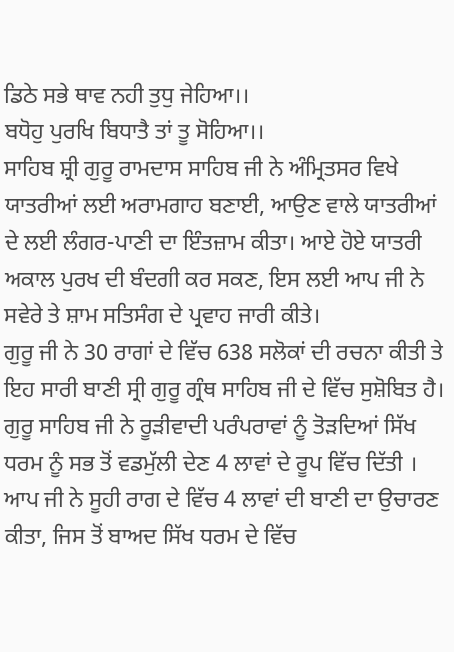ਡਿਠੇ ਸਭੇ ਥਾਵ ਨਹੀ ਤੁਧੁ ਜੇਹਿਆ।।
ਬਧੋਹੁ ਪੁਰਖਿ ਬਿਧਾਤੈ ਤਾਂ ਤੂ ਸੋਹਿਆ।।
ਸਾਹਿਬ ਸ਼੍ਰੀ ਗੁਰੂ ਰਾਮਦਾਸ ਸਾਹਿਬ ਜੀ ਨੇ ਅੰਮ੍ਰਿਤਸਰ ਵਿਖੇ ਯਾਤਰੀਆਂ ਲਈ ਅਰਾਮਗਾਹ ਬਣਾਈ, ਆਉਣ ਵਾਲੇ ਯਾਤਰੀਆਂ ਦੇ ਲਈ ਲੰਗਰ-ਪਾਣੀ ਦਾ ਇੰਤਜ਼ਾਮ ਕੀਤਾ। ਆਏ ਹੋਏ ਯਾਤਰੀ ਅਕਾਲ ਪੁਰਖ ਦੀ ਬੰਦਗੀ ਕਰ ਸਕਣ, ਇਸ ਲਈ ਆਪ ਜੀ ਨੇ ਸਵੇਰੇ ਤੇ ਸ਼ਾਮ ਸਤਿਸੰਗ ਦੇ ਪ੍ਰਵਾਹ ਜਾਰੀ ਕੀਤੇ।
ਗੁਰੂ ਜੀ ਨੇ 30 ਰਾਗਾਂ ਦੇ ਵਿੱਚ 638 ਸਲੋਕਾਂ ਦੀ ਰਚਨਾ ਕੀਤੀ ਤੇ ਇਹ ਸਾਰੀ ਬਾਣੀ ਸ੍ਰੀ ਗੁਰੂ ਗ੍ਰੰਥ ਸਾਹਿਬ ਜੀ ਦੇ ਵਿੱਚ ਸੁਸ਼ੋਬਿਤ ਹੈ। ਗੁਰੂ ਸਾਹਿਬ ਜੀ ਨੇ ਰੂੜੀਵਾਦੀ ਪਰੰਪਰਾਵਾਂ ਨੂੰ ਤੋੜਦਿਆਂ ਸਿੱਖ ਧਰਮ ਨੂੰ ਸਭ ਤੋਂ ਵਡਮੁੱਲੀ ਦੇਣ 4 ਲਾਵਾਂ ਦੇ ਰੂਪ ਵਿੱਚ ਦਿੱਤੀ । ਆਪ ਜੀ ਨੇ ਸੂਹੀ ਰਾਗ ਦੇ ਵਿੱਚ 4 ਲਾਵਾਂ ਦੀ ਬਾਣੀ ਦਾ ਉਚਾਰਣ ਕੀਤਾ, ਜਿਸ ਤੋਂ ਬਾਅਦ ਸਿੱਖ ਧਰਮ ਦੇ ਵਿੱਚ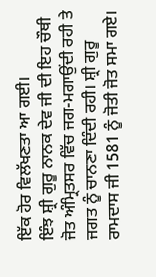ਇੱਕ ਹੋਰ ਵਿਲੱਖਣਤਾ ਆ ਗਈ।
ਇੰਝ ਸ਼੍ਰੀ ਗੁਰੂ ਨਾਨਕ ਦੇਵ ਜੀ ਦੀ ਇਹ ਚੌਥੀ ਜੋਤ ਅੰਮ੍ਰਿਤਸਰ ਵਿੱਚ ਜਗ-ਮਗਾਉਂਦੀ ਰਹੀ ਤੇ ਜਗਤ ਨੂੰ ਚਾਨਣਾ ਦਿੰਦੀ ਰਹੀ। ਸ਼੍ਰੀ ਗੁਰੂ ਰਾਮਦਾਸ ਜੀ 1581 ਨੂੰ ਜੋਤੀ ਜੋਤ ਸਮਾ ਗਏ।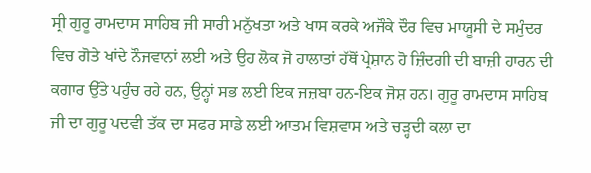ਸ੍ਰੀ ਗੁਰੂ ਰਾਮਦਾਸ ਸਾਹਿਬ ਜੀ ਸਾਰੀ ਮਨੁੱਖਤਾ ਅਤੇ ਖਾਸ ਕਰਕੇ ਅਜੌਕੇ ਦੌਰ ਵਿਚ ਮਾਯੂਸੀ ਦੇ ਸਮੁੰਦਰ ਵਿਚ ਗੋਤੇ ਖਾਂਦੇ ਨੌਜਵਾਨਾਂ ਲਈ ਅਤੇ ਉਹ ਲੋਕ ਜੋ ਹਾਲਾਤਾਂ ਹੱਥੋਂ ਪ੍ਰੇਸ਼ਾਨ ਹੋ ਜ਼ਿੰਦਗੀ ਦੀ ਬਾਜ਼ੀ ਹਾਰਨ ਦੀ ਕਗਾਰ ਉੱਤੇ ਪਹੁੰਚ ਰਹੇ ਹਨ, ਉਨ੍ਹਾਂ ਸਭ ਲਈ ਇਕ ਜਜ਼ਬਾ ਹਨ-ਇਕ ਜੋਸ਼ ਹਨ। ਗੁਰੂ ਰਾਮਦਾਸ ਸਾਹਿਬ ਜੀ ਦਾ ਗੁਰੂ ਪਦਵੀ ਤੱਕ ਦਾ ਸਫਰ ਸਾਡੇ ਲਈ ਆਤਮ ਵਿਸ਼ਵਾਸ ਅਤੇ ਚੜ੍ਹਦੀ ਕਲਾ ਦਾ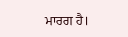ਮਾਰਗ ਹੈ।